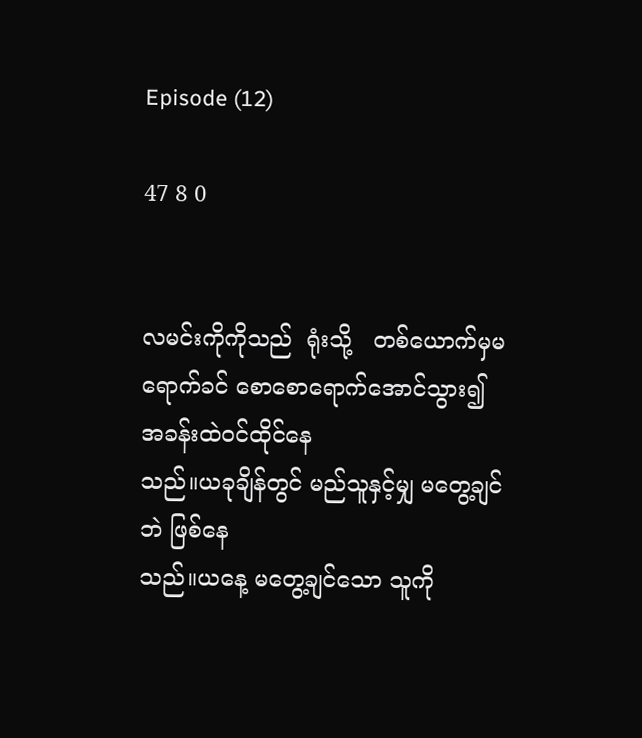Episode (12)

47 8 0


လမင်းကိုကိုသည်  ရုံးသို့   တစ်ယောက်မှမရောက်ခင် စောစောရောက်အောင်သွား၍    အခန်းထဲဝင်ထိုင်နေ
သည်။ယခုချိန်တွင် မည်သူနှင့်မျှ မတွေ့ချင်ဘဲ ဖြစ်နေ
သည်။ယနေ့ မတွေ့ချင်သော သူကို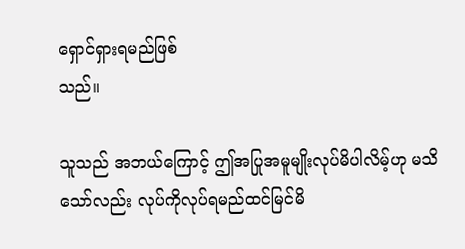ရှောင်ရှားရမည်ဖြစ်
သည်။

သူသည် အဘယ်ကြောင့် ဤအပြုအမူမျိုးလုပ်မိပါလိမ့်ဟု မသိသော်လည်း လုပ်ကိုလုပ်ရမည်ထင်မြင်မိ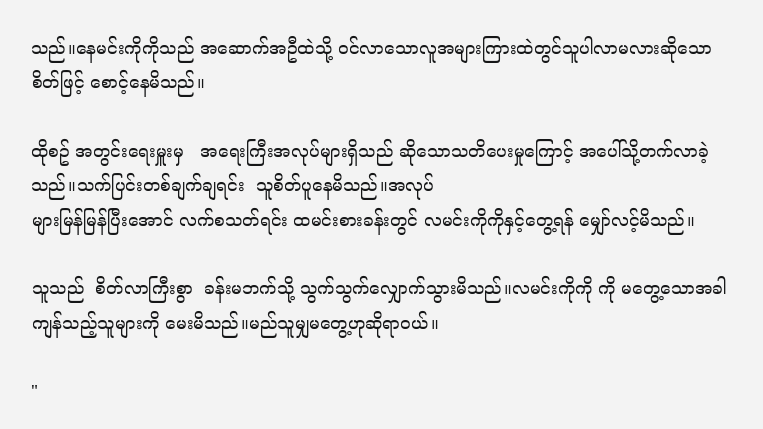သည်။နေမင်းကိုကိုသည် အဆောက်အဦထဲသို့ ဝင်လာသောလူအများကြားထဲတွင်သူပါလာမလားဆိုသော စိတ်ဖြင့် စောင့်နေမိသည်။

ထိုစဥ် အတွင်းရေးမှူးမှ   အရေးကြီးအလုပ်များရှိသည် ဆိုသောသတိပေးမှုကြောင့် အပေါ်သို့တက်လာခဲ့သည်။သက်ပြင်းတစ်ချက်ချရင်း  သူစိတ်ပူနေမိသည်။အလုပ်
များမြန်မြန်ပြီးအောင် လက်စသတ်ရင်း ထမင်းစားခန်းတွင် လမင်းကိုကိုနှင့်တွေ့ရန် မျှော်လင့်မိသည်။

သူသည်  စိတ်လာကြီးစွာ  ခန်းမဘက်သို့ သွက်သွက်လျှောက်သွားမိသည်။လမင်းကိုကို ကို မတွေ့သောအခါ ကျန်သည့်သူများကို မေးမိသည်။မည်သူမျှမတွေ့ဟုဆိုရာဝယ်။

"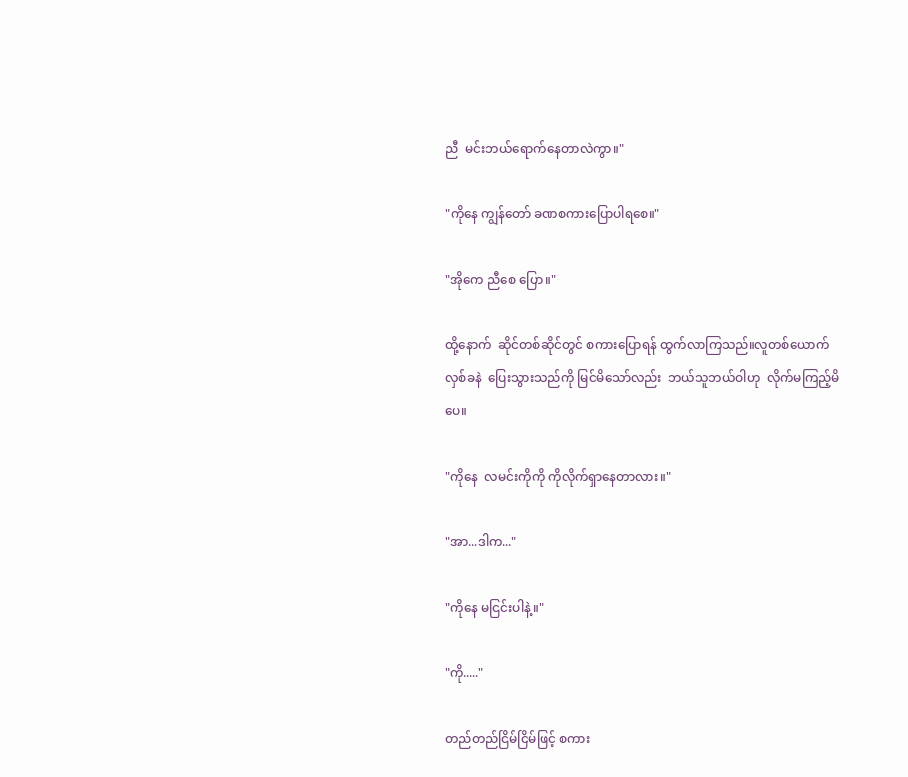ညီ  မင်းဘယ်ရောက်နေတာလဲကွာ။"

"ကိုနေ ကျွန်တော် ခဏစကားပြောပါရစေ။"

"အိုကေ ညီစေ ပြော။"

ထို့နောက်  ဆိုင်တစ်ဆိုင်တွင် စကားပြောရန် ထွက်လာကြသည်။လူတစ်ယောက်  လှစ်ခနဲ  ပြေးသွားသည်ကို မြင်မိသော်လည်း  ဘယ်သူဘယ်ဝါဟု  လိုက်မကြည့်မိပေ။

"ကိုနေ  လမင်းကိုကို ကိုလိုက်ရှာနေတာလား။"

"အာ...ဒါက..."

"ကိုနေ မငြင်းပါနဲ့။"

"ကို....."

တည်တည်ငြိမ်ငြိမ်ဖြင့် စကား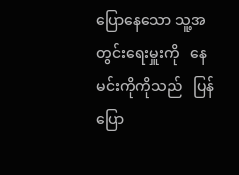ပြောနေသော သူ့အတွင်းရေးမှူးကို   နေမင်းကိုကိုသည်   ပြန်ပြော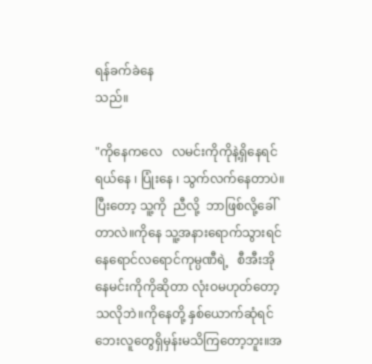ရန်ခက်ခဲနေ
သည်။

"ကိုနေကလေ   လမင်းကိုကိုနဲ့ရှိနေရင်  ရယ်နေ ၊ ပြုံးနေ ၊ သွက်လက်နေတာပဲ။ပြီးတော့ သူ့ကို  ညီလို့  ဘာဖြစ်လို့ခေါ်တာလဲ။ကိုနေ သူ့အနားရောက်သွားရင် နေရောင်လရောင်ကုမ္ပဏီရဲ့   စီအီးအိုနေမင်းကိုကိုဆိုတာ လုံးဝမဟုတ်တော့သလိုဘဲ။ကိုနေတို့ နှစ်ယောက်ဆုံရင် ဘေးလူတွေရှိမှန်းမသိကြတော့ဘူး။အ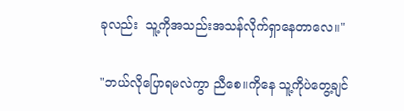ခုလည်း  သူ့ကိုအသည်းအသန်လိုက်ရှာနေတာလေ။"

"ဘယ်လိုပြောရမလဲကွာ ညီစေ။ကိုနေ သူ့ကိုပဲတွေ့ချင်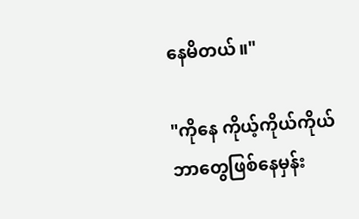နေမိတယ်။"

"ကိုနေ ကိုယ့်ကိုယ်ကိုယ် ဘာတွေဖြစ်နေမှန်း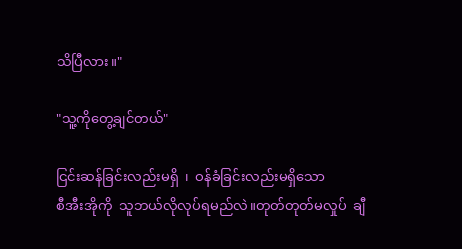သိပြီလား။"

"သူ့ကိုတွေ့ချင်တယ်"

ငြင်းဆန်ခြင်းလည်းမရှိ  ၊  ဝန်ခံခြင်းလည်းမရှိသော
စီအီးအိုကို  သူဘယ်လိုလုပ်ရမည်လဲ။တုတ်တုတ်မလှုပ်  ချီ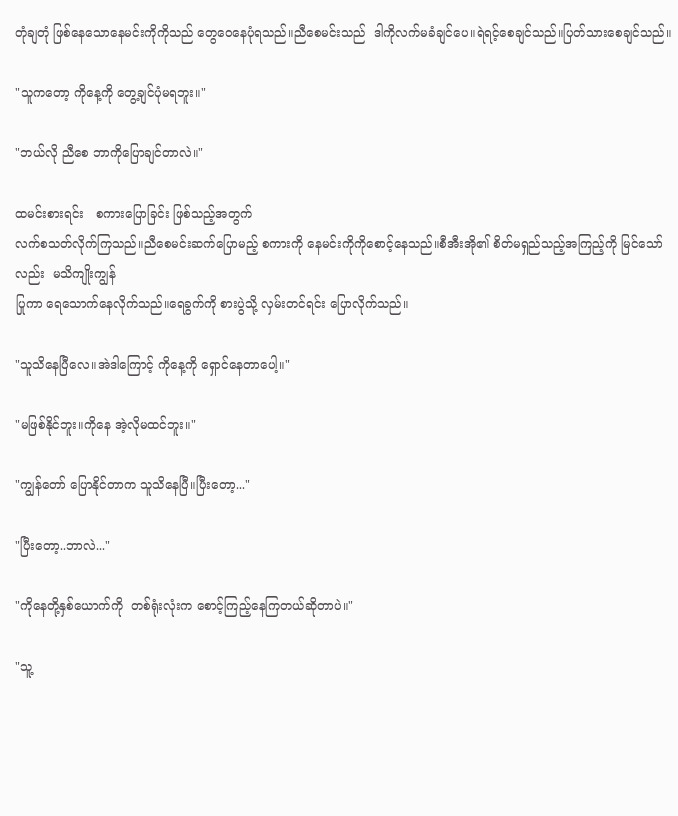တုံချတုံ ဖြစ်နေသောနေမင်းကိုကိုသည် တွေဝေနေပုံရသည်။ညီစေမင်းသည်  ဒါကိုလက်မခံချင်ပေ။ရဲရင့်စေချင်သည်။ပြတ်သားစေချင်သည်။

"သူကတော့ ကိုနေ့ကို တွေ့ချင်ပုံမရဘူး။"

"ဘယ်လို ညီစေ ဘာကိုပြောချင်တာလဲ။"

ထမင်းစားရင်း   စကားပြောခြင်း ဖြစ်သည့်အတွက်
လက်စသတ်လိုက်ကြသည်။ညီစေမင်းဆက်ပြောမည့် စကားကို နေမင်းကိုကိုစောင့်နေသည်။စီအီးအို၏ စိတ်မရှည်သည့်အကြည့်ကို မြင်သော်လည်း  မသိကျိုးကျွန်
ပြုကာ ရေသောက်နေလိုက်သည်။ရေခွက်ကို စားပွဲသို့ လှမ်းတင်ရင်း ပြောလိုက်သည်။

"သူသိနေပြီလေ။အဲဒါကြောင့် ကိုနေ့ကို ရှောင်နေတာပေါ့။"

"မဖြစ်နိုင်ဘူး။ကိုနေ အဲ့လိုမထင်ဘူး။"

"ကျွန်တော် ပြောနိုင်တာက သူသိနေပြီ။ပြီးတော့..."

"ပြီးတော့..ဘာလဲ..."

"ကိုနေတို့နှစ်ယောက်ကို  တစ်ရုံးလုံးက စောင့်ကြည့်နေကြတယ်ဆိုတာပဲ။"

"သူ့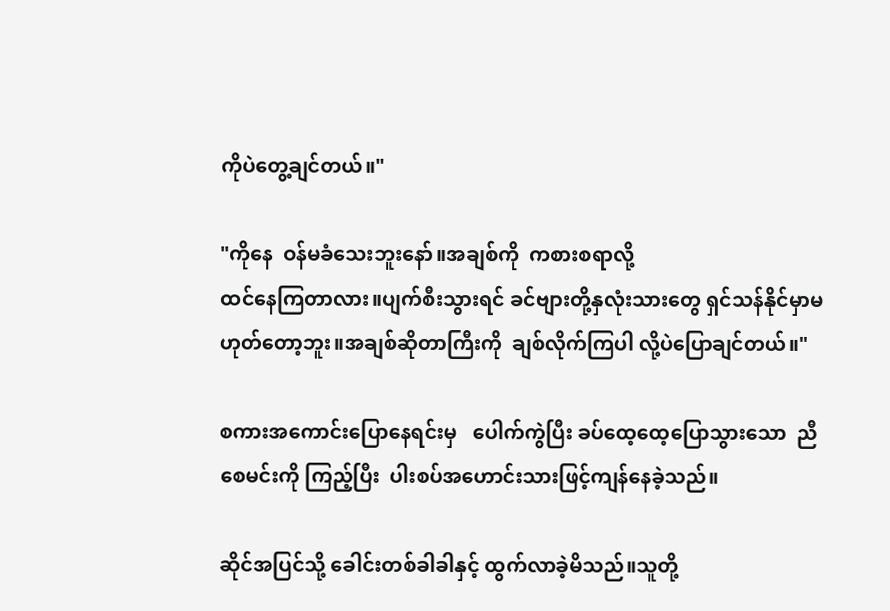ကိုပဲတွေ့ချင်တယ်။"

"ကိုနေ  ဝန်မခံသေးဘူးနော်။အချစ်ကို  ကစားစရာလို့
ထင်နေကြတာလား။ပျက်စီးသွားရင် ခင်ဗျားတို့နှလုံးသားတွေ ရှင်သန်နိုင်မှာမဟုတ်တော့ဘူး။အချစ်ဆိုတာကြီးကို  ချစ်လိုက်ကြပါ လို့ပဲပြောချင်တယ်။"

စကားအကောင်းပြောနေရင်းမှ   ပေါက်ကွဲပြီး ခပ်ထေ့ထေ့ပြောသွားသော  ညီစေမင်းကို ကြည့်ပြီး  ပါးစပ်အဟောင်းသားဖြင့်ကျန်နေခဲ့သည်။

ဆိုင်အပြင်သို့ ခေါင်းတစ်ခါခါနှင့် ထွက်လာခဲ့မိသည်။သူတို့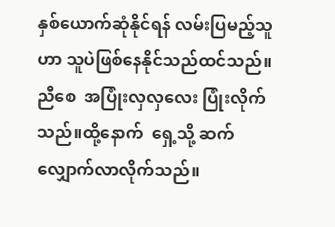နှစ်ယောက်ဆုံနိုင်ရန် လမ်းပြမည့်သူဟာ သူပဲဖြစ်နေနိုင်သည်ထင်သည်။ညီစေ  အပြုံးလှလှလေး ပြုံးလိုက်သည်။ထို့နောက်  ရှေ့သို့ ဆက်လျှောက်လာလိုက်သည်။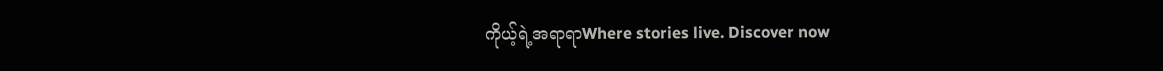ကိုယ့်ရဲ့အရာရာWhere stories live. Discover now